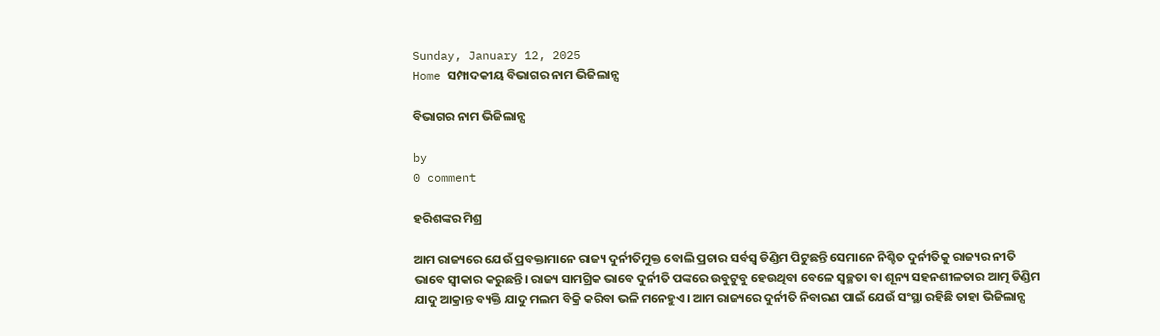Sunday, January 12, 2025
Home ସମ୍ପାଦକୀୟ ବିଭାଗର ନାମ ଭିଜିଲାନ୍ସ

ବିଭାଗର ନାମ ଭିଜିଲାନ୍ସ

by
0 comment

ହରିଶଙ୍କର ମିଶ୍ର

ଆମ ରାଜ୍ୟରେ ଯେଉଁ ପ୍ରବକ୍ତାମାନେ ରାଜ୍ୟ ଦୁର୍ନୀତିମୁକ୍ତ ବୋଲି ପ୍ରଚାର ସର୍ବସ୍ବ ଡିଣ୍ଡିମ ପିଟୁଛନ୍ତି ସେମାନେ ନିଶ୍ଚିତ ଦୁର୍ନୀତିକୁ ରାଜ୍ୟର ନୀତି ଭାବେ ସ୍ବୀକାର କରୁଛନ୍ତି। ରାଜ୍ୟ ସାମଗ୍ରିକ ଭାବେ ଦୁର୍ନୀତି ପଙ୍କରେ ଉବୁଟୁବୁ ହେଉଥିବା ବେଳେ ସ୍ବଚ୍ଛତା ବା ଶୂନ୍ୟ ସହନଶୀଳତାର ଆତ୍ମ ଡିଣ୍ଡିମ ଯାଦୁ ଆକ୍ରାନ୍ତ ବ୍ୟକ୍ତି ଯାଦୁ ମଲମ ବିକ୍ରି କରିବା ଭଳି ମନେହୁଏ। ଆମ ରାଜ୍ୟରେ ଦୁର୍ନୀତି ନିବାରଣ ପାଇଁ ଯେଉଁ ସଂସ୍ଥା ରହିଛି ତାହା ଭିଜିଲାନ୍ସ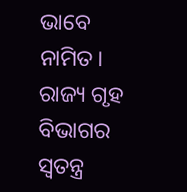ଭାବେ ନାମିତ। ରାଜ୍ୟ ଗୃହ ବିଭାଗର ସ୍ବତନ୍ତ୍ର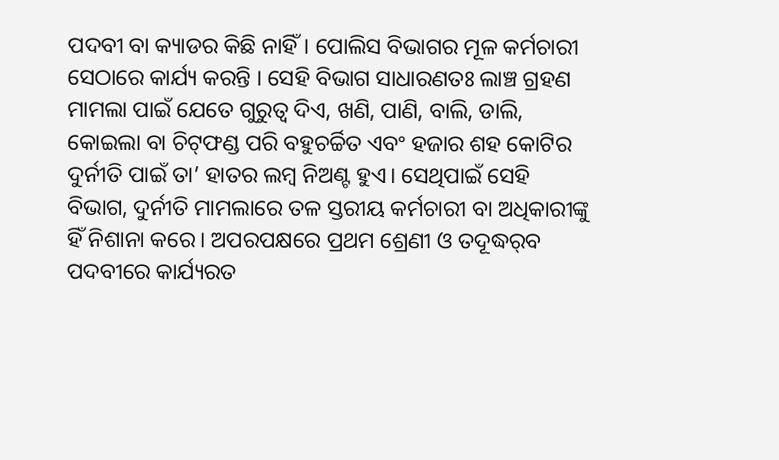ପଦବୀ ବା କ୍ୟାଡର କିଛି ନାହିଁ। ପୋଲିସ ବିଭାଗର ମୂଳ କର୍ମଚାରୀ ସେଠାରେ କାର୍ଯ୍ୟ କରନ୍ତି । ସେହି ବିଭାଗ ସାଧାରଣତଃ ଲାଞ୍ଚ ଗ୍ରହଣ ମାମଲା ପାଇଁ ଯେତେ ଗୁରୁତ୍ୱ ଦିଏ, ଖଣି, ପାଣି, ବାଲି, ଡାଲି, କୋଇଲା ବା ଚିଟ୍‌ଫଣ୍ଡ ପରି ବହୁଚର୍ଚ୍ଚିତ ଏବଂ ହଜାର ଶହ କୋଟିର ଦୁର୍ନୀତି ପାଇଁ ତା’ ହାତର ଲମ୍ବ ନିଅଣ୍ଟ ହୁଏ। ସେଥିପାଇଁ ସେହି ବିଭାଗ, ଦୁର୍ନୀତି ମାମଲାରେ ତଳ ସ୍ତରୀୟ କର୍ମଚାରୀ ବା ଅଧିକାରୀଙ୍କୁ ହିଁ ନିଶାନା କରେ। ଅପରପକ୍ଷରେ ପ୍ରଥମ ଶ୍ରେଣୀ ଓ ତଦୂଦ୍ଧର୍‌ବ ପଦବୀରେ କାର୍ଯ୍ୟରତ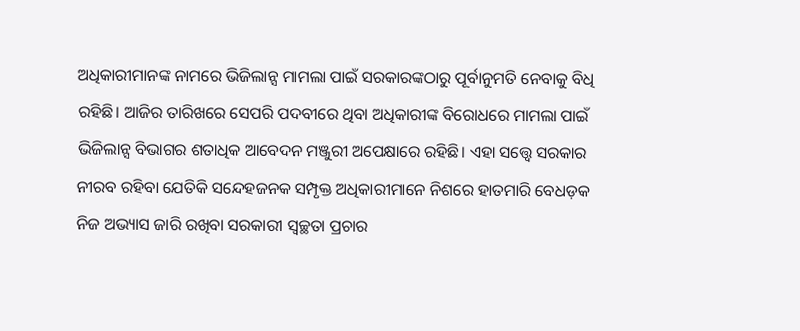ଅଧିକାରୀମାନଙ୍କ ନାମରେ ଭିଜିଲାନ୍ସ ମାମଲା ପାଇଁ ସରକାରଙ୍କଠାରୁ ପୂର୍ବାନୁମତି ନେବାକୁ ବିଧି ରହିଛି। ଆଜିର ତାରିଖରେ ସେପରି ପଦବୀରେ ଥିବା ଅଧିକାରୀଙ୍କ ବିରୋଧରେ ମାମଲା ପାଇଁ ଭିଜିଲାନ୍ସ ବିଭାଗର ଶତାଧିକ ଆବେଦନ ମଞ୍ଜୁରୀ ଅପେକ୍ଷାରେ ରହିଛି। ଏହା ସତ୍ତ୍ୱେ ସରକାର ନୀରବ ରହିବା ଯେତିକି ସନ୍ଦେହଜନକ ସମ୍ପୃକ୍ତ ଅଧିକାରୀମାନେ ନିଶରେ ହାତମାରି ବେଧଡ଼କ ନିଜ ଅଭ୍ୟାସ ଜାରି ରଖିବା ସରକାରୀ ସ୍ବଚ୍ଛତା ପ୍ରଚାର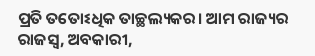ପ୍ରତି ତତୋଽଧିକ ତାଚ୍ଛଲ୍ୟକର। ଆମ ରାଜ୍ୟର ରାଜସ୍ବ, ଅବକାରୀ,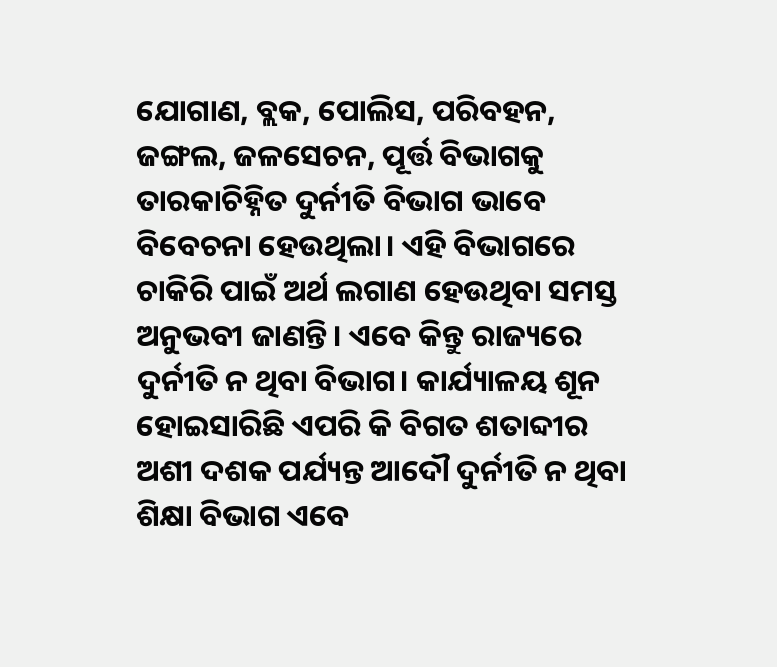ଯୋଗାଣ, ବ୍ଲକ, ପୋଲିସ, ପରିବହନ, ଜଙ୍ଗଲ, ଜଳସେଚନ, ପୂର୍ତ୍ତ ବିଭାଗକୁ ତାରକାଚିହ୍ନିତ ଦୁର୍ନୀତି ବିଭାଗ ଭାବେ ବିବେଚନା ହେଉଥିଲା। ଏହି ବିଭାଗରେ ଚାକିରି ପାଇଁ ଅର୍ଥ ଲଗାଣ ହେଉଥିବା ସମସ୍ତ ଅନୁଭବୀ ଜାଣନ୍ତି। ଏବେ କିନ୍ତୁ ରାଜ୍ୟରେ ଦୁର୍ନୀତି ନ ଥିବା ବିଭାଗ। କାର୍ଯ୍ୟାଳୟ ଶୂନ ହୋଇସାରିଛି ଏପରି କି ବିଗତ ଶତାବ୍ଦୀର ଅଶୀ ଦଶକ ପର୍ଯ୍ୟନ୍ତ ଆଦୌ ଦୁର୍ନୀତି ନ ଥିବା ଶିକ୍ଷା ବିଭାଗ ଏବେ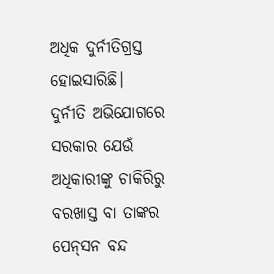ଅଧିକ ଦୁର୍ନୀତିଗ୍ରସ୍ତ ହୋଇସାରିଛି।
ଦୁର୍ନୀତି ଅଭିଯୋଗରେ ସରକାର ଯେଉଁ ଅଧିକାରୀଙ୍କୁ ଚାକିରିରୁ ବରଖାସ୍ତ ବା ତାଙ୍କର ପେନ୍‌ସନ ବନ୍ଦ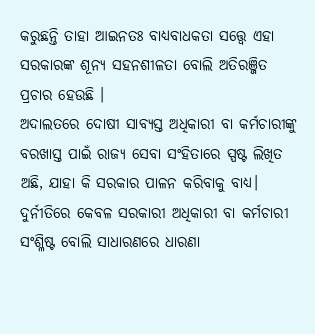କରୁଛନ୍ତି ତାହା ଆଇନତଃ ବାଧ୍ୟବାଧକତା ସତ୍ତ୍ୱେ ଏହା ସରକାରଙ୍କ ଶୂନ୍ୟ ସହନଶୀଳତା ବୋଲି ଅତିରଞ୍ଜିତ ପ୍ରଚାର ହେଉଛି ।
ଅଦାଲତରେ ଦୋଷୀ ସାବ୍ୟସ୍ତ ଅଧିକାରୀ ବା କର୍ମଚାରୀଙ୍କୁ ବରଖାସ୍ତ ପାଇଁ ରାଜ୍ୟ ସେବା ସଂହିତାରେ ସ୍ପଷ୍ଟ ଲିଖିତ ଅଛି, ଯାହା କି ସରକାର ପାଳନ କରିବାକୁ ବାଧ୍ୟ। ଦୁର୍ନୀତିରେ କେବଳ ସରକାରୀ ଅଧିକାରୀ ବା କର୍ମଚାରୀ ସଂଶ୍ଳିଷ୍ଟ ବୋଲି ସାଧାରଣରେ ଧାରଣା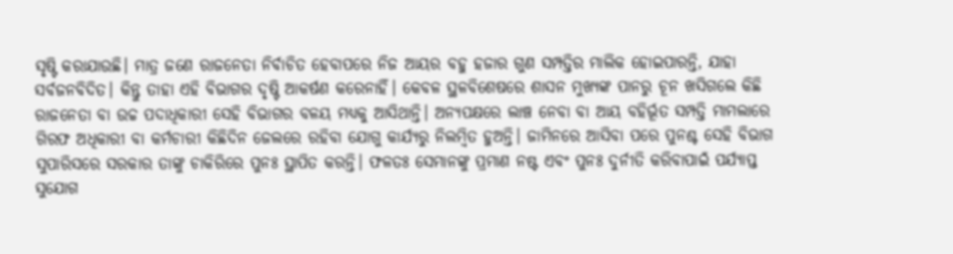ସୃଷ୍ଟି କରାଯାଉଛି। ମାତ୍ର ଜଣେ ରାଜନେତା ନିର୍ବାଚିତ ହେବାପରେ ନିଜ ଆୟର ବହୁ ହଜାର ଗୁଣ ସମ୍ପତ୍ତିର ମାଲିକ ହୋଇପାରନ୍ତି, ଯାହା ସର୍ବଜନବିଦିତ। କିନ୍ତୁ ତାହା ଏହି ବିଭାଗର ଦୃଷ୍ଟି ଆକର୍ଷଣ କରେନାହିଁ। କେବଳ ସ୍ଥଳବିଶେଷରେ ଶାସନ ମୁଖ୍ୟଙ୍କ ପାନରୁ ଚୂନ ଖସିଗଲେ କିଛି ରାଜନେତା ବା ଉଚ୍ଚ ପଦାଧିକାରୀ ସେହି ବିଭାଗର ବଳୟ ମଧ୍ୟକୁ ଆସିଥାନ୍ତି। ଅନ୍ୟପକ୍ଷରେ ଲାଞ୍ଚ ନେବା ବା ଆୟ ବହିର୍ଭୂତ ସମ୍ପତ୍ତି ମାମଲାରେ ଗିରଫ ଅଧିକାରୀ ବା କର୍ମଚାରୀ କିଛିଦିନ ଜେଲରେ ରହିବା ଯୋଗୁ କାର୍ଯ୍ୟରୁ ନିଲମ୍ବିତ ହୁଅନ୍ତି। ଜାମିନରେ ଆସିବା ପରେ ପୁନଶ୍ଚ ସେହି ବିଭାଗ ସୁପାରିସରେ ସରକାର ତାଙ୍କୁ ଚାକିରିରେ ପୁନଃ ସ୍ଥାପିତ କରନ୍ତି। ଫଳତଃ ସେମାନଙ୍କୁ ପ୍ରମାଣ ନଷ୍ଟ ଏବଂ ପୁନଃ ଦୁର୍ନୀତି କରିବାପାଇଁ ପର୍ଯ୍ୟାପ୍ତ ସୁଯୋଗ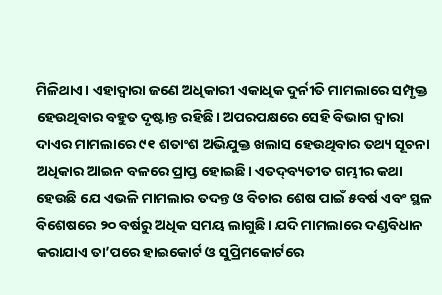ମିଳିଥାଏ। ଏହାଦ୍ବାରା ଜଣେ ଅଧିକାରୀ ଏକାଧିକ ଦୁର୍ନୀତି ମାମଲାରେ ସମ୍ପୃକ୍ତ ହେଉଥିବାର ବହୁତ ଦୃଷ୍ଟାନ୍ତ ରହିଛି। ଅପରପକ୍ଷରେ ସେହି ବିଭାଗ ଦ୍ୱାରା ଦାଏର ମାମଲାରେ ୯୧ ଶତାଂଶ ଅଭିଯୁକ୍ତ ଖଲାସ ହେଉଥିବାର ତଥ୍ୟ ସୂଚନା ଅଧିକାର ଆଇନ ବଳରେ ପ୍ରାପ୍ତ ହୋଇଛି। ଏତଦ୍‌ବ୍ୟତୀତ ଗମ୍ଭୀର କଥା ହେଉଛି ଯେ ଏଭଳି ମାମଲାର ତଦନ୍ତ ଓ ବିଚାର ଶେଷ ପାଇଁ ୫ବର୍ଷ ଏବଂ ସ୍ଥଳ ବିଶେଷରେ ୨୦ ବର୍ଷରୁ ଅଧିକ ସମୟ ଲାଗୁଛି। ଯଦି ମାମଲାରେ ଦଣ୍ଡବିଧାନ କରାଯାଏ ତା’ପରେ ହାଇକୋର୍ଟ ଓ ସୁପ୍ରିମକୋର୍ଟରେ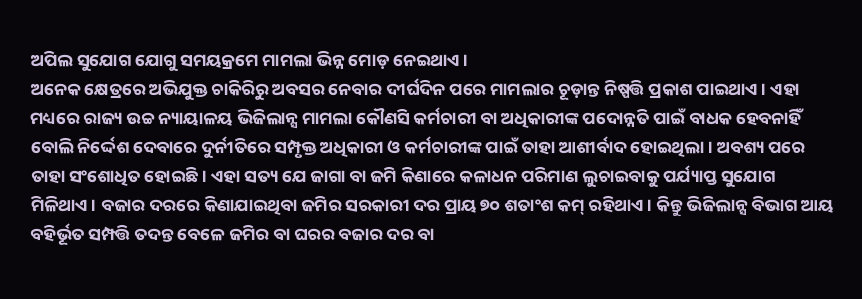ଅପିଲ ସୁଯୋଗ ଯୋଗୁ ସମୟକ୍ରମେ ମାମଲା ଭିନ୍ନ ମୋଡ଼ ନେଇଥାଏ।
ଅନେକ କ୍ଷେତ୍ରରେ ଅଭିଯୁକ୍ତ ଚାକିରିରୁ ଅବସର ନେବାର ଦୀର୍ଘଦିନ ପରେ ମାମଲାର ଚୂଡ଼ାନ୍ତ ନିଷ୍ପତ୍ତି ପ୍ରକାଶ ପାଇଥାଏ। ଏହା ମଧ୍ୟରେ ରାଜ୍ୟ ଉଚ୍ଚ ନ୍ୟାୟାଳୟ ଭିଜିଲାନ୍ସ ମାମଲା କୌଣସି କର୍ମଚାରୀ ବା ଅଧିକାରୀଙ୍କ ପଦୋନ୍ନତି ପାଇଁ ବାଧକ ହେବନାହିଁ ବୋଲି ନିର୍ଦ୍ଦେଶ ଦେବାରେ ଦୁର୍ନୀତିରେ ସମ୍ପୃକ୍ତ ଅଧିକାରୀ ଓ କର୍ମଚାରୀଙ୍କ ପାଇଁ ତାହା ଆଶୀର୍ବାଦ ହୋଇଥିଲା। ଅବଶ୍ୟ ପରେ ତାହା ସଂଶୋଧିତ ହୋଇଛି। ଏହା ସତ୍ୟ ଯେ ଜାଗା ବା ଜମି କିଣାରେ କଳାଧନ ପରିମାଣ ଲୁଚାଇବାକୁ ପର୍ଯ୍ୟାପ୍ତ ସୁଯୋଗ ମିଳିଥାଏ। ବଜାର ଦରରେ କିଣାଯାଇଥିବା ଜମିର ସରକାରୀ ଦର ପ୍ରାୟ ୭୦ ଶତାଂଶ କମ୍‌ ରହିଥାଏ। କିନ୍ତୁ ଭିଜିଲାନ୍ସ ବିଭାଗ ଆୟ ବହିର୍ଭୂତ ସମ୍ପତ୍ତି ତଦନ୍ତ ବେଳେ ଜମିର ବା ଘରର ବଜାର ଦର ବା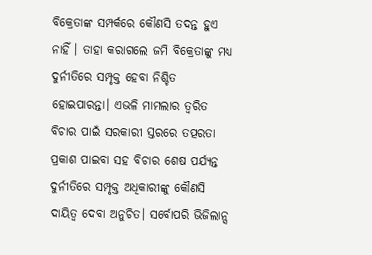ବିକ୍ରେତାଙ୍କ ସମ୍ପର୍କରେ କୌଣସି ତଦନ୍ତ ହୁଏ ନାହିଁ । ତାହା କରାଗଲେ ଜମି ବିକ୍ରେତାଙ୍କୁ ମଧ୍ୟ ଦୁର୍ନୀତିରେ ସମ୍ପୃକ୍ତ ହେବା ନିଶ୍ଚିତ ହୋଇପାରନ୍ତା। ଏଭଳି ମାମଲାର ତ୍ୱରିତ ବିଚାର ପାଇଁ ସରକାରୀ ସ୍ତରରେ ତତ୍ପରତା ପ୍ରକାଶ ପାଇବା ସହ ବିଚାର ଶେଷ ପର୍ଯ୍ୟନ୍ତ ଦୁର୍ନୀତିରେ ସମ୍ପୃକ୍ତ ଅଧିକାରୀଙ୍କୁ କୌଣସି ଦାୟିତ୍ୱ ଦେବା ଅନୁଚିତ। ସର୍ବୋପରି ଭିଜିଲାନ୍ସ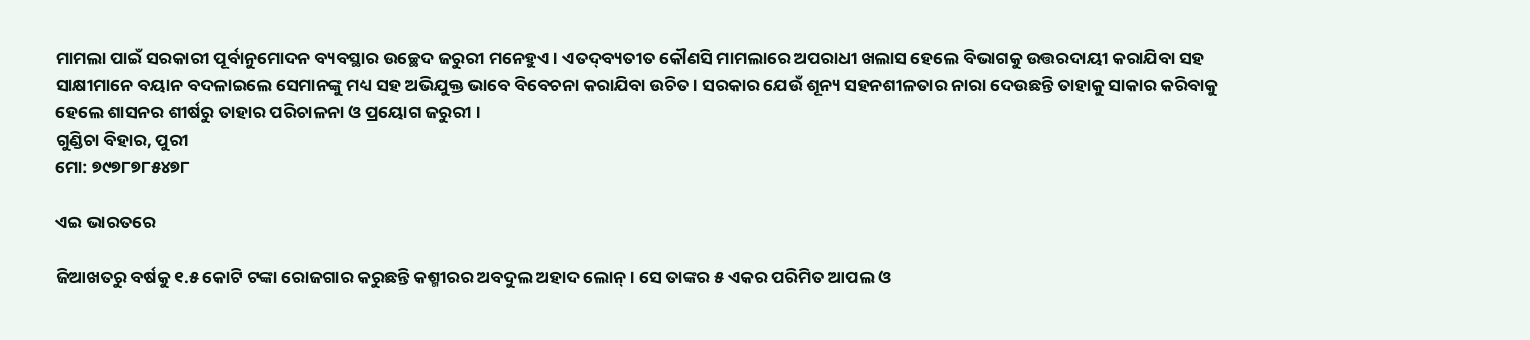ମାମଲା ପାଇଁ ସରକାରୀ ପୂର୍ବାନୁମୋଦନ ବ୍ୟବସ୍ଥାର ଉଚ୍ଛେଦ ଜରୁରୀ ମନେହୁଏ। ଏତଦ୍‌ବ୍ୟତୀତ କୌଣସି ମାମଲାରେ ଅପରାଧୀ ଖଲାସ ହେଲେ ବିଭାଗକୁ ଉତ୍ତରଦାୟୀ କରାଯିବା ସହ ସାକ୍ଷୀମାନେ ବୟାନ ବଦଳାଇଲେ ସେମାନଙ୍କୁ ମଧ୍ୟ ସହ ଅଭିଯୁକ୍ତ ଭାବେ ବିବେଚନା କରାଯିବା ଉଚିତ। ସରକାର ଯେଉଁ ଶୂନ୍ୟ ସହନଶୀଳତାର ନାରା ଦେଉଛନ୍ତି ତାହାକୁ ସାକାର କରିବାକୁ ହେଲେ ଶାସନର ଶୀର୍ଷରୁ ତାହାର ପରିଚାଳନା ଓ ପ୍ରୟୋଗ ଜରୁରୀ ।
ଗୁଣ୍ଡିଚା ବିହାର, ପୁରୀ
ମୋ: ୭୯୭୮୭୮୫୪୭୮

ଏଇ ଭାରତରେ

ଜିଆଖତରୁ ବର୍ଷକୁ ୧.୫ କୋଟି ଟଙ୍କା ରୋଜଗାର କରୁଛନ୍ତି କଶ୍ମୀରର ଅବଦୁଲ ଅହାଦ ଲୋନ୍‌। ସେ ତାଙ୍କର ୫ ଏକର ପରିମିତ ଆପଲ ଓ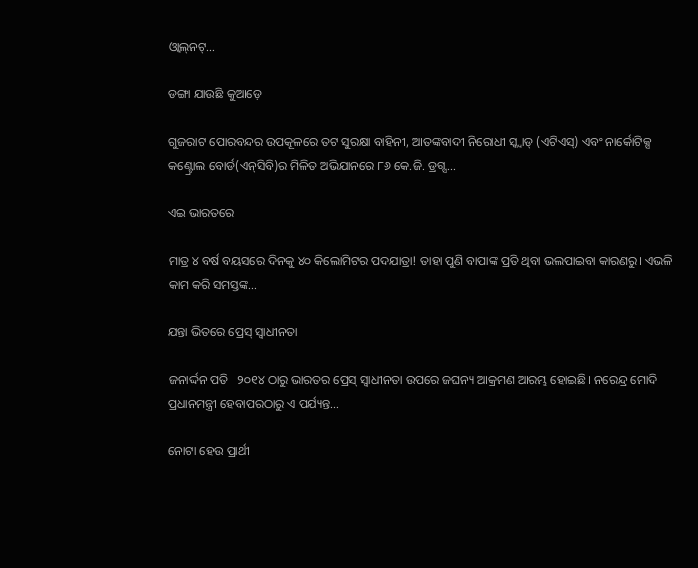ଓ୍ବାଲ୍‌ନଟ୍‌…

ଡଙ୍ଗା ଯାଉଛି କୁଆଡ଼େ

ଗୁଜରାଟ ପୋରବନ୍ଦର ଉପକୂଳରେ ତଟ ସୁରକ୍ଷା ବାହିନୀ, ଆତଙ୍କବାଦୀ ନିରୋଧୀ ସ୍କ୍ବାଡ୍‌ (ଏଟିଏସ୍‌) ଏବଂ ନାର୍କୋଟିକ୍ସ କଣ୍ଟ୍ରୋଲ ବୋର୍ଡ(ଏନ୍‌ସିବି)ର ମିଳିତ ଅଭିଯାନରେ ୮୬ କେ.ଜି. ଡ୍ରଗ୍ସ…

ଏଇ ଭାରତରେ

ମାତ୍ର ୪ ବର୍ଷ ବୟସରେ ଦିନକୁ ୪୦ କିଲୋମିଟର ପଦଯାତ୍ରା! ତାହା ପୁଣି ବାପାଙ୍କ ପ୍ରତି ଥିବା ଭଲପାଇବା କାରଣରୁ। ଏଭଳି କାମ କରି ସମସ୍ତଙ୍କ…

ଯନ୍ତା ଭିତରେ ପ୍ରେସ୍‌ ସ୍ବାଧୀନତା

ଜନାର୍ଦ୍ଦନ ପତି   ୨୦୧୪ ଠାରୁ ଭାରତର ପ୍ରେସ୍‌ ସ୍ବାଧୀନତା ଉପରେ ଜଘନ୍ୟ ଆକ୍ରମଣ ଆରମ୍ଭ ହୋଇଛି। ନରେନ୍ଦ୍ର ମୋଦି ପ୍ରଧାନମନ୍ତ୍ରୀ ହେବାପରଠାରୁ ଏ ପର୍ଯ୍ୟନ୍ତ…

ନୋଟା ହେଉ ପ୍ରାର୍ଥୀ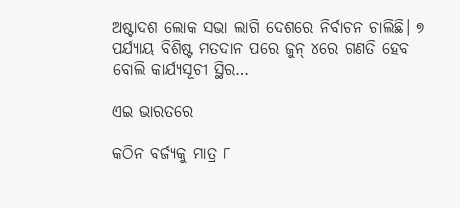ଅଷ୍ଟାଦଶ ଲୋକ ସଭା ଲାଗି ଦେଶରେ ନିର୍ବାଚନ ଚାଲିଛି। ୭ ପର୍ଯ୍ୟାୟ ବିଶିଷ୍ଟ ମତଦାନ ପରେ ଜୁନ୍‌ ୪ରେ ଗଣତି ହେବ ବୋଲି କାର୍ଯ୍ୟସୂଚୀ ସ୍ଥିର…

ଏଇ ଭାରତରେ

କଠିନ ବର୍ଜ୍ୟକୁ ମାତ୍ର ୮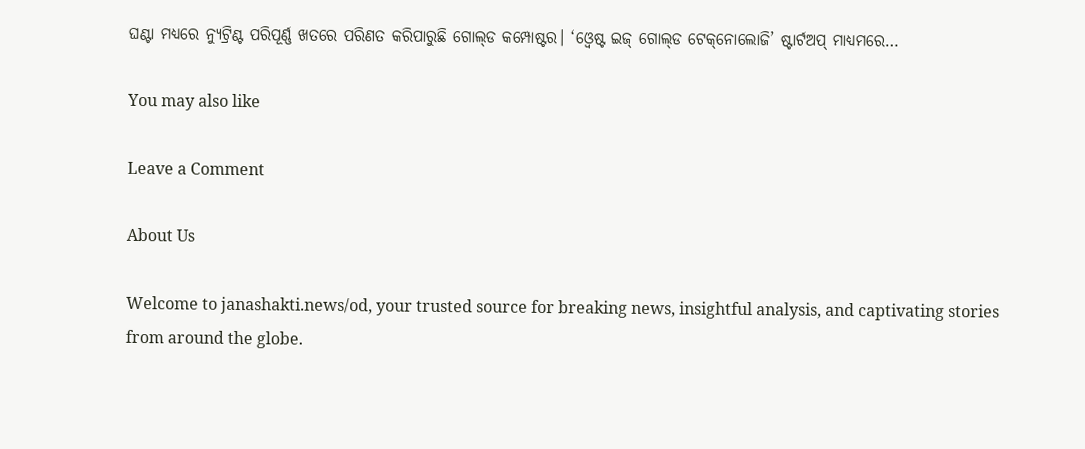ଘଣ୍ଟା ମଧ୍ୟରେ ନ୍ୟୁଟ୍ରିଣ୍ଟ ପରିପୂର୍ଣ୍ଣ ଖତରେ ପରିଣତ କରିପାରୁଛି ଗୋଲ୍‌ଡ କମ୍ପୋଷ୍ଟର। ‘ଓ୍ବେଷ୍ଟ ଇଜ୍‌ ଗୋଲ୍‌ଡ ଟେକ୍‌ନୋଲୋଜି’ ଷ୍ଟାର୍ଟଅପ୍‌ ମାଧ୍ୟମରେ…

You may also like

Leave a Comment

About Us

Welcome to janashakti.news/od, your trusted source for breaking news, insightful analysis, and captivating stories from around the globe.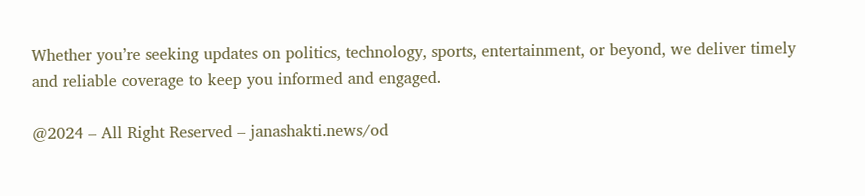Whether you’re seeking updates on politics, technology, sports, entertainment, or beyond, we deliver timely and reliable coverage to keep you informed and engaged.

@2024 – All Right Reserved – janashakti.news/od